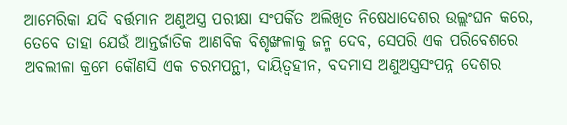ଆମେରିକା ଯଦି ବର୍ତ୍ତମାନ ଅଣୁଅସ୍ତ୍ର ପରୀକ୍ଷା ସଂପର୍କିତ ଅଲିଖିତ ନିଷେଧାଦେଶର ଉଲ୍ଲଂଘନ କରେ, ତେବେ ତାହା ଯେଉଁ ଆନ୍ତର୍ଜାତିକ ଆଣବିକ ବିଶୃଙ୍ଖଳାକୁ ଜନ୍ମ ଦେବ, ସେପରି ଏକ ପରିବେଶରେ ଅବଲୀଳା କ୍ରମେ କୌଣସି ଏକ ଚରମପନ୍ଥୀ, ଦାୟିତ୍ବହୀନ, ବଦମାସ ଅଣୁଅସ୍ତ୍ରସଂପନ୍ନ ଦେଶର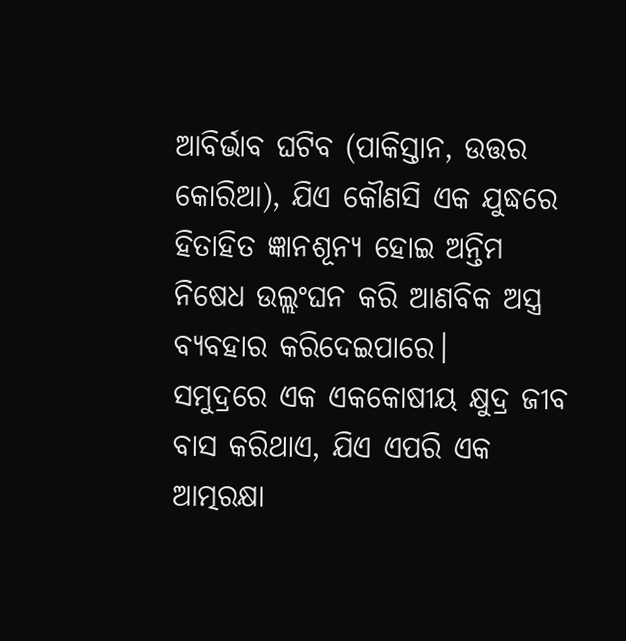ଆବିର୍ଭାବ ଘଟିବ (ପାକିସ୍ତାନ, ଉତ୍ତର କୋରିଆ), ଯିଏ କୌଣସି ଏକ ଯୁଦ୍ଧରେ ହିତାହିତ ଜ୍ଞାନଶୂନ୍ୟ ହୋଇ ଅନ୍ତିମ ନିଷେଧ ଉଲ୍ଲଂଘନ କରି ଆଣବିକ ଅସ୍ତ୍ର ବ୍ୟବହାର କରିଦେଇପାରେ।
ସମୁଦ୍ରରେ ଏକ ଏକକୋଷୀୟ କ୍ଷୁଦ୍ର ଜୀବ ବାସ କରିଥାଏ, ଯିଏ ଏପରି ଏକ ଆତ୍ମରକ୍ଷା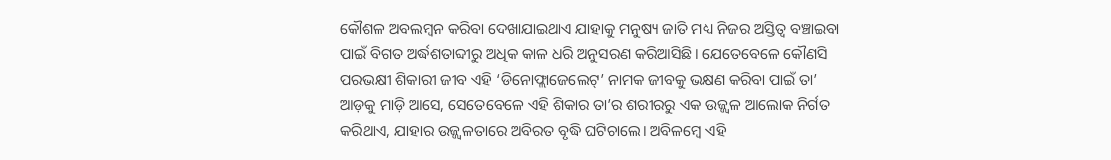କୌଶଳ ଅବଲମ୍ବନ କରିବା ଦେଖାଯାଇଥାଏ ଯାହାକୁ ମନୁଷ୍ୟ ଜାତି ମଧ୍ୟ ନିଜର ଅସ୍ତିତ୍ବ ବଞ୍ଚାଇବା ପାଇଁ ବିଗତ ଅର୍ଦ୍ଧଶତାବ୍ଦୀରୁ ଅଧିକ କାଳ ଧରି ଅନୁସରଣ କରିଆସିଛି। ଯେତେବେଳେ କୌଣସି ପରଭକ୍ଷୀ ଶିକାରୀ ଜୀବ ଏହି ‘ଡିନୋଫ୍ଲାଜେଲେଟ୍’ ନାମକ ଜୀବକୁ ଭକ୍ଷଣ କରିବା ପାଇଁ ତା’ ଆଡ଼କୁ ମାଡ଼ି ଆସେ, ସେତେବେଳେ ଏହି ଶିକାର ତା’ର ଶରୀରରୁ ଏକ ଉଜ୍ଜ୍ବଳ ଆଲୋକ ନିର୍ଗତ କରିଥାଏ, ଯାହାର ଉଜ୍ଜ୍ବଳତାରେ ଅବିରତ ବୃଦ୍ଧି ଘଟିଚାଲେ। ଅବିଳମ୍ବେ ଏହି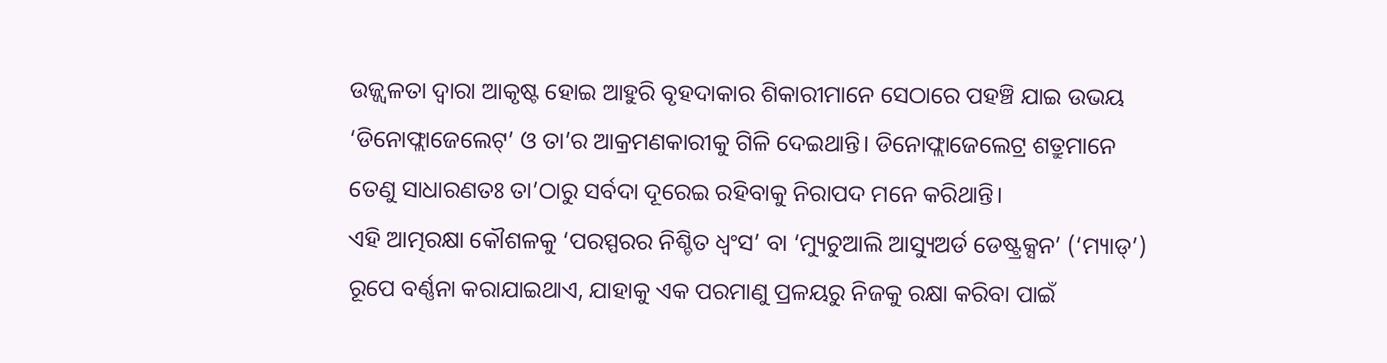ଉଜ୍ଜ୍ବଳତା ଦ୍ବାରା ଆକୃଷ୍ଟ ହୋଇ ଆହୁରି ବୃହଦାକାର ଶିକାରୀମାନେ ସେଠାରେ ପହଞ୍ଚି ଯାଇ ଉଭୟ ‘ଡିନୋଫ୍ଲାଜେଲେଟ୍’ ଓ ତା’ର ଆକ୍ରମଣକାରୀକୁ ଗିଳି ଦେଇଥାନ୍ତି। ଡିନୋଫ୍ଲାଜେଲେଟ୍ର ଶତ୍ରୁମାନେ ତେଣୁ ସାଧାରଣତଃ ତା’ଠାରୁ ସର୍ବଦା ଦୂରେଇ ରହିବାକୁ ନିରାପଦ ମନେ କରିଥାନ୍ତି।
ଏହି ଆତ୍ମରକ୍ଷା କୌଶଳକୁ ‘ପରସ୍ପରର ନିଶ୍ଚିତ ଧ୍ବଂସ’ ବା ‘ମ୍ୟୁଚୁଆଲି ଆସ୍ୟୁଅର୍ଡ ଡେଷ୍ଟ୍ରକ୍ସନ’ (‘ମ୍ୟାଡ୍’) ରୂପେ ବର୍ଣ୍ଣନା କରାଯାଇଥାଏ, ଯାହାକୁ ଏକ ପରମାଣୁ ପ୍ରଳୟରୁ ନିଜକୁ ରକ୍ଷା କରିବା ପାଇଁ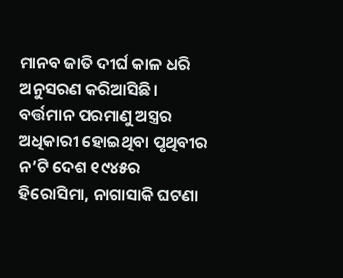ମାନବ ଜାତି ଦୀର୍ଘ କାଳ ଧରି ଅନୁସରଣ କରିଆସିଛି। ବର୍ତ୍ତମାନ ପରମାଣୁ ଅସ୍ତ୍ରର ଅଧିକାରୀ ହୋଇଥିବା ପୃଥିବୀର ନ’ଟି ଦେଶ ୧୯୪୫ର ହିରୋସିମା, ନାଗାସାକି ଘଟଣା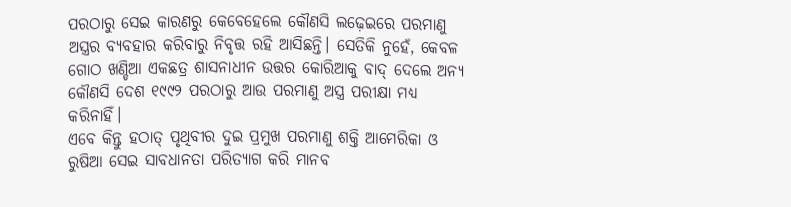ପରଠାରୁ ସେଇ କାରଣରୁ କେବେହେଲେ କୌଣସି ଲଢ଼େଇରେ ପରମାଣୁ ଅସ୍ତ୍ରର ବ୍ୟବହାର କରିବାରୁ ନିବୃତ୍ତ ରହି ଆସିଛନ୍ତି। ସେତିକି ନୁହେଁ, କେବଳ ଗୋଠ ଖଣ୍ଡିଆ ଏକଛତ୍ର ଶାସନାଧୀନ ଉତ୍ତର କୋରିଆକୁ ବାଦ୍ ଦେଲେ ଅନ୍ୟ କୌଣସି ଦେଶ ୧୯୯୨ ପରଠାରୁ ଆଉ ପରମାଣୁ ଅସ୍ତ୍ର ପରୀକ୍ଷା ମଧ୍ୟ କରିନାହିଁ।
ଏବେ କିନ୍ତୁ ହଠାତ୍ ପୃଥିବୀର ଦୁଇ ପ୍ରମୁଖ ପରମାଣୁ ଶକ୍ତି ଆମେରିକା ଓ ରୁଷିଆ ସେଇ ସାବଧାନତା ପରିତ୍ୟାଗ କରି ମାନବ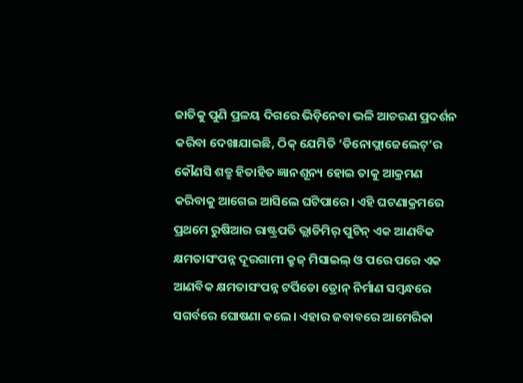ଜାତିକୁ ପୁଣି ପ୍ରଳୟ ଦିଗରେ ଭିଡ଼ିନେବା ଭଳି ଆଚରଣ ପ୍ରଦର୍ଶନ କରିବା ଦେଖାଯାଇଛି, ଠିକ୍ ଯେମିତି ‘ଡିନୋଫ୍ଲାଜେଲେଟ୍’ର କୌଣସି ଶତ୍ରୁ ହିତାହିତ ଜ୍ଞାନଶୂନ୍ୟ ହୋଇ ତାକୁ ଆକ୍ରମଣ କରିବାକୁ ଆଗେଇ ଆସିଲେ ଘଟିପାରେ। ଏହି ଘଟଣାକ୍ରମରେ ପ୍ରଥମେ ରୁଷିଆର ରାଷ୍ଟ୍ରପତି ଭ୍ଲାଡିମିର୍ ପୁଟିନ୍ ଏକ ଆଣବିକ କ୍ଷମତାସଂପନ୍ନ ଦୂରଗାମୀ କ୍ରୁଜ୍ ମିସାଇଲ୍ ଓ ପରେ ପରେ ଏକ ଆଣବିକ କ୍ଷମତାସଂପନ୍ନ ଟର୍ପିଡୋ ଡ୍ରୋନ୍ ନିର୍ମାଣ ସମ୍ବନ୍ଧରେ ସଗର୍ବରେ ଘୋଷଣା କଲେ। ଏହାର ଜବାବରେ ଆମେରିକା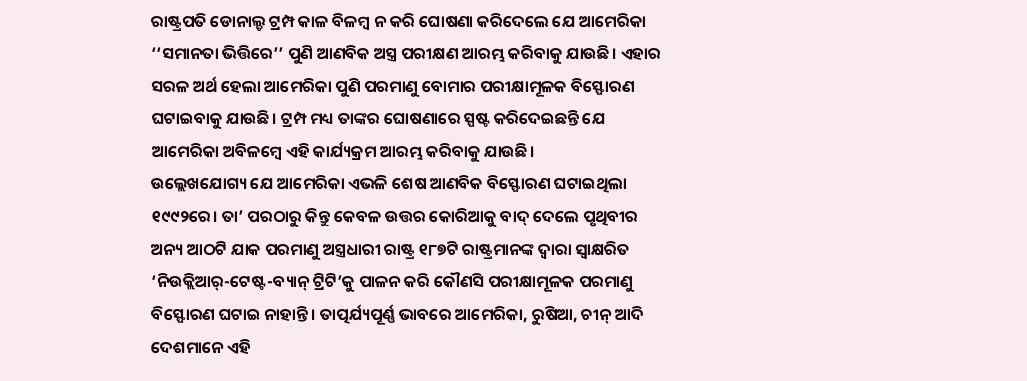ରାଷ୍ଟ୍ରପତି ଡୋନାଲ୍ଡ ଟ୍ରମ୍ପ କାଳ ବିଳମ୍ବ ନ କରି ଘୋଷଣା କରିଦେଲେ ଯେ ଆମେରିକା ‘‘ସମାନତା ଭିତ୍ତିରେ’’ ପୁଣି ଆଣବିକ ଅସ୍ତ୍ର ପରୀକ୍ଷଣ ଆରମ୍ଭ କରିବାକୁ ଯାଉଛି। ଏହାର ସରଳ ଅର୍ଥ ହେଲା ଆମେରିକା ପୁଣି ପରମାଣୁ ବୋମାର ପରୀକ୍ଷାମୂଳକ ବିସ୍ଫୋରଣ ଘଟାଇବାକୁ ଯାଉଛି। ଟ୍ରମ୍ପ ମଧ୍ୟ ତାଙ୍କର ଘୋଷଣାରେ ସ୍ପଷ୍ଟ କରିଦେଇଛନ୍ତି ଯେ ଆମେରିକା ଅବିଳମ୍ବେ ଏହି କାର୍ଯ୍ୟକ୍ରମ ଆରମ୍ଭ କରିବାକୁ ଯାଉଛି।
ଉଲ୍ଲେଖଯୋଗ୍ୟ ଯେ ଆମେରିକା ଏଭଳି ଶେଷ ଆଣବିକ ବିସ୍ଫୋରଣ ଘଟାଇଥିଲା ୧୯୯୨ରେ। ତା’ ପରଠାରୁ କିନ୍ତୁ କେବଳ ଉତ୍ତର କୋରିଆକୁ ବାଦ୍ ଦେଲେ ପୃଥିବୀର ଅନ୍ୟ ଆଠଟି ଯାକ ପରମାଣୁ ଅସ୍ତ୍ରଧାରୀ ରାଷ୍ଟ୍ର ୧୮୭ଟି ରାଷ୍ଟ୍ରମାନଙ୍କ ଦ୍ବାରା ସ୍ବାକ୍ଷରିତ ‘ନିଉକ୍ଲିଆର୍-ଟେଷ୍ଟ-ବ୍ୟାନ୍ ଟ୍ରିଟି’କୁ ପାଳନ କରି କୌଣସି ପରୀକ୍ଷାମୂଳକ ପରମାଣୁ ବିସ୍ଫୋରଣ ଘଟାଇ ନାହାନ୍ତି। ତାତ୍ପର୍ଯ୍ୟପୂର୍ଣ୍ଣ ଭାବରେ ଆମେରିକା, ରୁଷିଆ, ଚୀନ୍ ଆଦି ଦେଶମାନେ ଏହି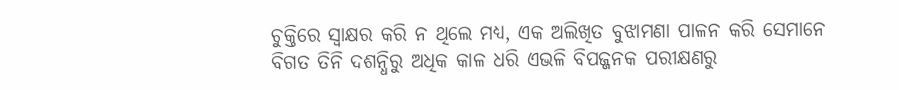ଚୁକ୍ତିରେ ସ୍ବାକ୍ଷର କରି ନ ଥିଲେ ମଧ୍ୟ, ଏକ ଅଲିଖିତ ବୁଝାମଣା ପାଳନ କରି ସେମାନେ ବିଗତ ତିନି ଦଶନ୍ଧିରୁ ଅଧିକ କାଳ ଧରି ଏଭଳି ବିପଜ୍ଜନକ ପରୀକ୍ଷଣରୁ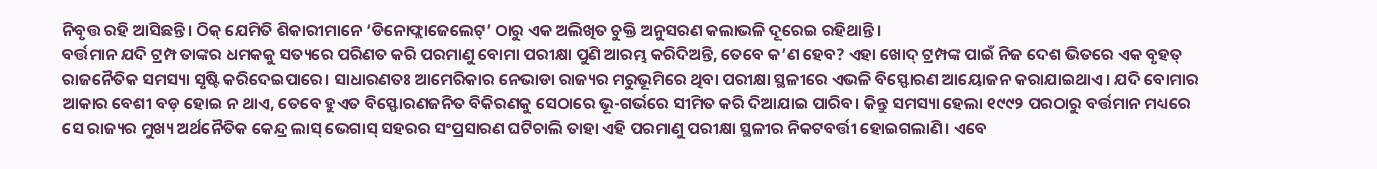ନିବୃତ୍ତ ରହି ଆସିଛନ୍ତି। ଠିକ୍ ଯେମିତି ଶିକାରୀମାନେ ‘ଡିନୋଫ୍ଲାଜେଲେଟ୍’ ଠାରୁ ଏକ ଅଲିଖିତ ଚୁକ୍ତି ଅନୁସରଣ କଲାଭଳି ଦୂରେଇ ରହିଥାନ୍ତି।
ବର୍ତ୍ତମାନ ଯଦି ଟ୍ରମ୍ପ ତାଙ୍କର ଧମକକୁ ସତ୍ୟରେ ପରିଣତ କରି ପରମାଣୁ ବୋମା ପରୀକ୍ଷା ପୁଣି ଆରମ୍ଭ କରିଦିଅନ୍ତି, ତେବେ କ’ଣ ହେବ? ଏହା ଖୋଦ୍ ଟ୍ରମ୍ପଙ୍କ ପାଇଁ ନିଜ ଦେଶ ଭିତରେ ଏକ ବୃହତ୍ ରାଜନୈତିକ ସମସ୍ୟା ସୃଷ୍ଟି କରିଦେଇପାରେ। ସାଧାରଣତଃ ଆମେରିକାର ନେଭାଡା ରାଜ୍ୟର ମରୁଭୂମିରେ ଥିବା ପରୀକ୍ଷା ସ୍ଥଳୀରେ ଏଭଳି ବିସ୍ଫୋରଣ ଆୟୋଜନ କରାଯାଇଥାଏ। ଯଦି ବୋମାର ଆକାର ବେଶୀ ବଡ଼ ହୋଇ ନ ଥାଏ, ତେବେ ହୁଏତ ବିସ୍ଫୋରଣଜନିତ ବିକିରଣକୁ ସେଠାରେ ଭୂ-ଗର୍ଭରେ ସୀମିତ କରି ଦିଆଯାଇ ପାରିବ। କିନ୍ତୁ ସମସ୍ୟା ହେଲା ୧୯୯୨ ପରଠାରୁ ବର୍ତ୍ତମାନ ମଧ୍ୟରେ ସେ ରାଜ୍ୟର ମୁଖ୍ୟ ଅର୍ଥନୈତିକ କେନ୍ଦ୍ର ଲାସ୍ ଭେଗାସ୍ ସହରର ସଂପ୍ରସାରଣ ଘଟିଚାଲି ତାହା ଏହି ପରମାଣୁ ପରୀକ୍ଷା ସ୍ଥଳୀର ନିକଟବର୍ତ୍ତୀ ହୋଇଗଲାଣି। ଏବେ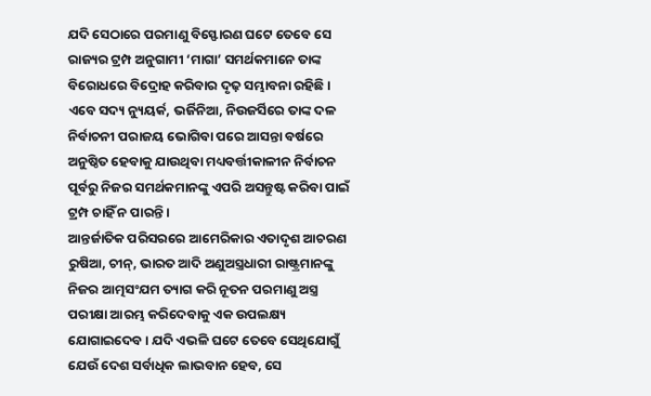ଯଦି ସେଠାରେ ପରମାଣୁ ବିସ୍ଫୋରଣ ଘଟେ ତେବେ ସେ ରାଜ୍ୟର ଟ୍ରମ୍ପ ଅନୁଗାମୀ ‘ମାଗା’ ସମର୍ଥକମାନେ ତାଙ୍କ ବିରୋଧରେ ବିଦ୍ରୋହ କରିବାର ଦୃଢ଼ ସମ୍ଭାବନା ରହିଛି। ଏବେ ସଦ୍ୟ ନ୍ୟୁୟର୍କ, ଭର୍ଜିନିଆ, ନିଉଜର୍ସିରେ ତାଙ୍କ ଦଳ ନିର୍ବାଚନୀ ପରାଜୟ ଭୋଗିବା ପରେ ଆସନ୍ତା ବର୍ଷରେ ଅନୁଷ୍ଠିତ ହେବାକୁ ଯାଉଥିବା ମଧ୍ୟବର୍ତ୍ତୀକାଳୀନ ନିର୍ବାଚନ ପୂର୍ବରୁ ନିଜର ସମର୍ଥକମାନଙ୍କୁ ଏପରି ଅସନ୍ତୁଷ୍ଟ କରିବା ପାଇଁ ଟ୍ରମ୍ପ ଚାହିଁ ନ ପାରନ୍ତି।
ଆନ୍ତର୍ଜାତିକ ପରିସରରେ ଆମେରିକାର ଏତାଦୃଶ ଆଚରଣ ରୁଷିଆ, ଚୀନ୍, ଭାରତ ଆଦି ଅଣୁଅସ୍ତ୍ରଧାରୀ ରାଷ୍ଟ୍ରମାନଙ୍କୁ ନିଜର ଆତ୍ମସଂଯମ ତ୍ୟାଗ କରି ନୂତନ ପରମାଣୁ ଅସ୍ତ୍ର ପରୀକ୍ଷା ଆରମ୍ଭ କରିଦେବାକୁ ଏକ ଉପଲକ୍ଷ୍ୟ ଯୋଗାଇଦେବ। ଯଦି ଏଭଳି ଘଟେ ତେବେ ସେଥିଯୋଗୁଁ ଯେଉଁ ଦେଶ ସର୍ବାଧିକ ଲାଭବାନ ହେବ, ସେ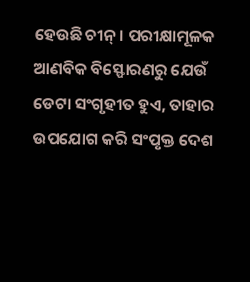ହେଉଛି ଚୀନ୍। ପରୀକ୍ଷାମୂଳକ ଆଣବିକ ବିସ୍ଫୋରଣରୁ ଯେଉଁ ଡେଟା ସଂଗୃହୀତ ହୁଏ, ତାହାର ଉପଯୋଗ କରି ସଂପୃକ୍ତ ଦେଶ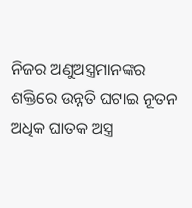ନିଜର ଅଣୁଅସ୍ତ୍ରମାନଙ୍କର ଶକ୍ତିରେ ଉନ୍ନତି ଘଟାଇ ନୂତନ ଅଧିକ ଘାତକ ଅସ୍ତ୍ର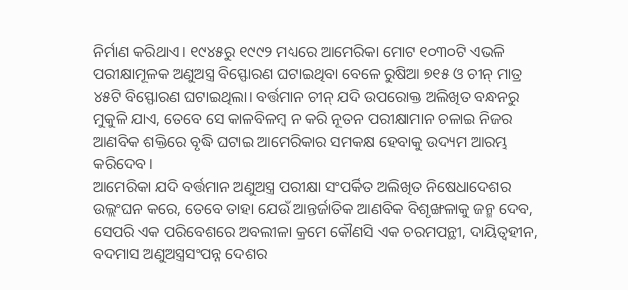ନିର୍ମାଣ କରିଥାଏ। ୧୯୪୫ରୁ ୧୯୯୨ ମଧ୍ୟରେ ଆମେରିକା ମୋଟ ୧୦୩୦ଟି ଏଭଳି ପରୀକ୍ଷାମୂଳକ ଅଣୁଅସ୍ତ୍ର ବିସ୍ଫୋରଣ ଘଟାଇଥିବା ବେଳେ ରୁଷିଆ ୭୧୫ ଓ ଚୀନ୍ ମାତ୍ର ୪୫ଟି ବିସ୍ଫୋରଣ ଘଟାଇଥିଲା। ବର୍ତ୍ତମାନ ଚୀନ୍ ଯଦି ଉପରୋକ୍ତ ଅଲିଖିତ ବନ୍ଧନରୁ ମୁକୁଳି ଯାଏ, ତେବେ ସେ କାଳବିଳମ୍ବ ନ କରି ନୂତନ ପରୀକ୍ଷାମାନ ଚଳାଇ ନିଜର ଆଣବିକ ଶକ୍ତିରେ ବୃଦ୍ଧି ଘଟାଇ ଆମେରିକାର ସମକକ୍ଷ ହେବାକୁ ଉଦ୍ୟମ ଆରମ୍ଭ କରିଦେବ।
ଆମେରିକା ଯଦି ବର୍ତ୍ତମାନ ଅଣୁଅସ୍ତ୍ର ପରୀକ୍ଷା ସଂପର୍କିତ ଅଲିଖିତ ନିଷେଧାଦେଶର ଉଲ୍ଲଂଘନ କରେ, ତେବେ ତାହା ଯେଉଁ ଆନ୍ତର୍ଜାତିକ ଆଣବିକ ବିଶୃଙ୍ଖଳାକୁ ଜନ୍ମ ଦେବ, ସେପରି ଏକ ପରିବେଶରେ ଅବଲୀଳା କ୍ରମେ କୌଣସି ଏକ ଚରମପନ୍ଥୀ, ଦାୟିତ୍ବହୀନ, ବଦମାସ ଅଣୁଅସ୍ତ୍ରସଂପନ୍ନ ଦେଶର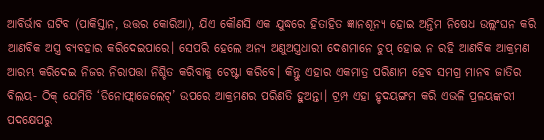ଆବିର୍ଭାବ ଘଟିବ (ପାକିସ୍ତାନ, ଉତ୍ତର କୋରିଆ), ଯିଏ କୌଣସି ଏକ ଯୁଦ୍ଧରେ ହିତାହିତ ଜ୍ଞାନଶୂନ୍ୟ ହୋଇ ଅନ୍ତିମ ନିଷେଧ ଉଲ୍ଲଂଘନ କରି ଆଣବିକ ଅସ୍ତ୍ର ବ୍ୟବହାର କରିଦେଇପାରେ। ସେପରି ହେଲେ ଅନ୍ୟ ଅଣୁଅସ୍ତ୍ରଧାରୀ ଦେଶମାନେ ଚୁପ୍ ହୋଇ ନ ରହି ଆଣବିକ ଆକ୍ରମଣ ଆରମ୍ଭ କରିଦେଇ ନିଜର ନିରାପତ୍ତା ନିଶ୍ଚିତ କରିବାକୁ ଚେଷ୍ଟା କରିବେ। କିନ୍ତୁ ଏହାର ଏକମାତ୍ର ପରିଣାମ ହେବ ସମଗ୍ର ମାନବ ଜାତିର ବିଲୟ- ଠିକ୍ ଯେମିତି ‘ଡିନୋଫ୍ଲାଜେଲେଟ୍’ ଉପରେ ଆକ୍ରମଣର ପରିଣତି ହୁଅନ୍ତା। ଟ୍ରମ୍ପ ଏହା ହୃଦୟଙ୍ଗମ କରି ଏଭଳି ପ୍ରଳୟଙ୍କରୀ ପଦକ୍ଷେପରୁ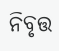ନିବୃତ୍ତ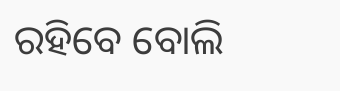ରହିବେ ବୋଲି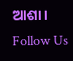ଆଶା।
Follow Us